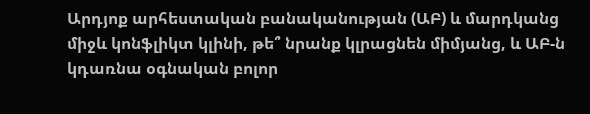Արդյոք արհեստական բանականության (ԱԲ) և մարդկանց միջև կոնֆլիկտ կլինի, թե՞ նրանք կլրացնեն միմյանց, և ԱԲ-ն կդառնա օգնական բոլոր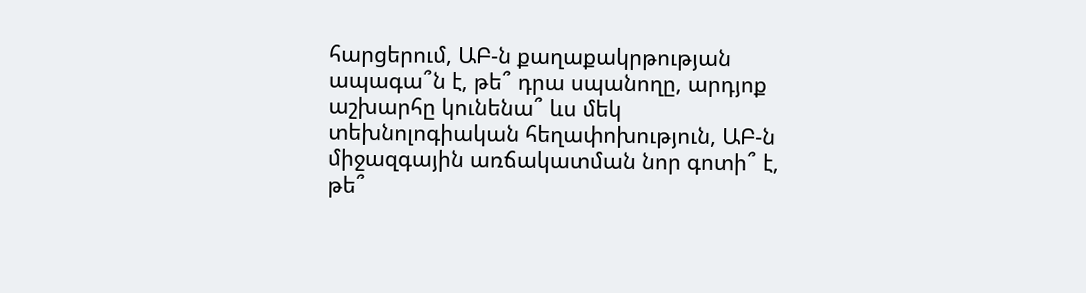հարցերում, ԱԲ-ն քաղաքակրթության ապագա՞ն է, թե՞ դրա սպանողը, արդյոք աշխարհը կունենա՞ ևս մեկ տեխնոլոգիական հեղափոխություն, ԱԲ-ն միջազգային առճակատման նոր գոտի՞ է, թե՞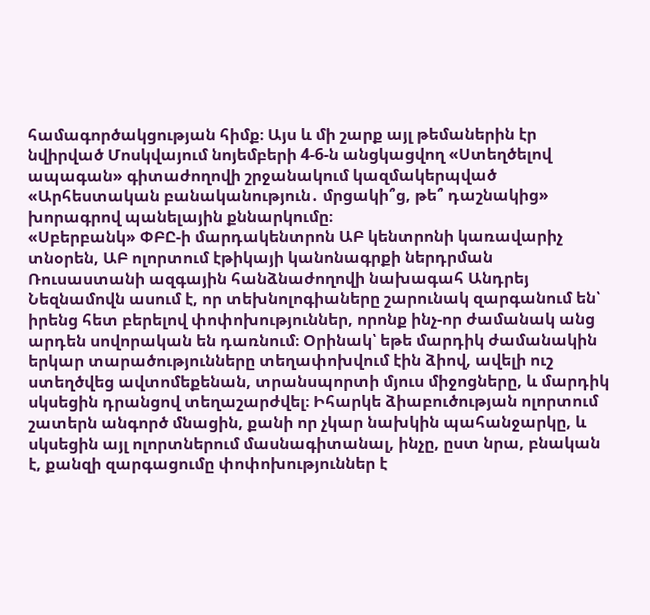համագործակցության հիմք։ Այս և մի շարք այլ թեմաներին էր նվիրված Մոսկվայում նոյեմբերի 4-6-ն անցկացվող «Ստեղծելով ապագան» գիտաժողովի շրջանակում կազմակերպված «Արհեստական բանականություն․ մրցակի՞ց, թե՞ դաշնակից» խորագրով պանելային քննարկումը։
«Սբերբանկ» ՓԲԸ-ի մարդակենտրոն ԱԲ կենտրոնի կառավարիչ տնօրեն, ԱԲ ոլորտում էթիկայի կանոնագրքի ներդրման Ռուսաստանի ազգային հանձնաժողովի նախագահ Անդրեյ Նեզնամովն ասում է, որ տեխնոլոգիաները շարունակ զարգանում են՝ իրենց հետ բերելով փոփոխություններ, որոնք ինչ-որ ժամանակ անց արդեն սովորական են դառնում։ Օրինակ՝ եթե մարդիկ ժամանակին երկար տարածությունները տեղափոխվում էին ձիով, ավելի ուշ ստեղծվեց ավտոմեքենան, տրանսպորտի մյուս միջոցները, և մարդիկ սկսեցին դրանցով տեղաշարժվել։ Իհարկե ձիաբուծության ոլորտում շատերն անգործ մնացին, քանի որ չկար նախկին պահանջարկը, և սկսեցին այլ ոլորտներում մասնագիտանալ, ինչը, ըստ նրա, բնական է, քանզի զարգացումը փոփոխություններ է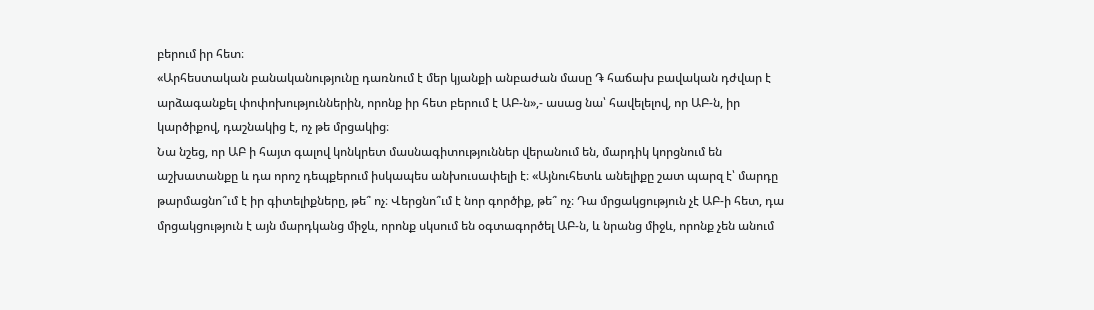բերում իր հետ։
«Արհեստական բանականությունը դառնում է մեր կյանքի անբաժան մասը ֏ հաճախ բավական դժվար է արձագանքել փոփոխություններին, որոնք իր հետ բերում է ԱԲ-ն»,- ասաց նա՝ հավելելով, որ ԱԲ-ն, իր կարծիքով, դաշնակից է, ոչ թե մրցակից։
Նա նշեց, որ ԱԲ ի հայտ գալով կոնկրետ մասնագիտություններ վերանում են, մարդիկ կորցնում են աշխատանքը և դա որոշ դեպքերում իսկապես անխուսափելի է։ «Այնուհետև անելիքը շատ պարզ է՝ մարդը թարմացնո՞ւմ է իր գիտելիքները, թե՞ ոչ։ Վերցնո՞ւմ է նոր գործիք, թե՞ ոչ։ Դա մրցակցություն չէ ԱԲ-ի հետ, դա մրցակցություն է այն մարդկանց միջև, որոնք սկսում են օգտագործել ԱԲ-ն, և նրանց միջև, որոնք չեն անում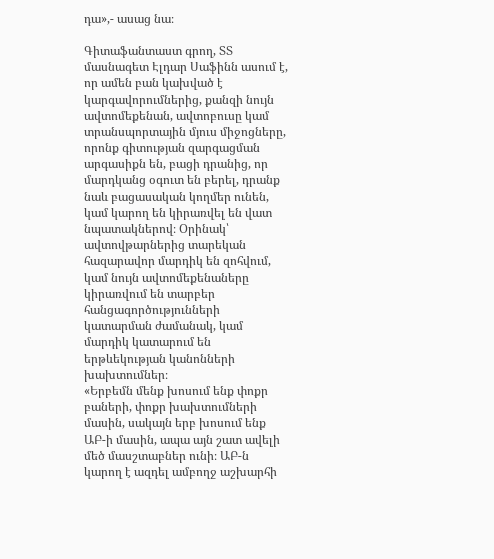դա»,- ասաց նա։

Գիտաֆանտաստ գրող, ՏՏ մասնագետ Էլդար Սաֆինն ասում է, որ ամեն բան կախված է կարգավորումներից, քանզի նույն ավտոմեքենան, ավտոբուսը կամ տրանսպորտային մյուս միջոցները, որոնք գիտության զարգացման արգասիքն են, բացի դրանից, որ մարդկանց օգուտ են բերել, դրանք նաև բացասական կողմեր ունեն, կամ կարող են կիրառվել են վատ նպատակներով։ Օրինակ՝ ավտովթարներից տարեկան հազարավոր մարդիկ են զոհվում, կամ նույն ավտոմեքենաները կիրառվում են տարբեր հանցագործությունների կատարման ժամանակ, կամ մարդիկ կատարում են երթևեկության կանոնների խախտումներ։
«Երբեմն մենք խոսում ենք փոքր բաների, փոքր խախտումների մասին, սակայն երբ խոսում ենք ԱԲ-ի մասին, ապա այն շատ ավելի մեծ մասշտաբներ ունի։ ԱԲ-ն կարող է ազդել ամբողջ աշխարհի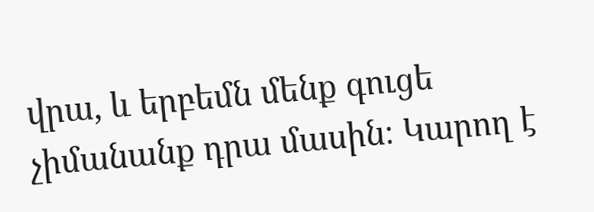վրա, և երբեմն մենք գուցե չիմանանք դրա մասին։ Կարող է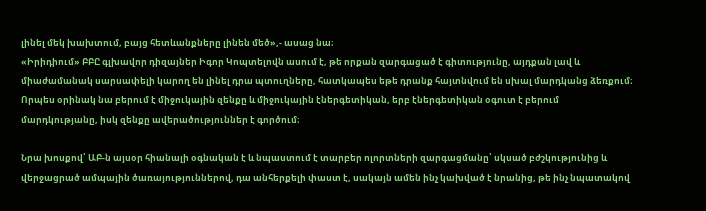լինել մեկ խախտում, բայց հետևանքները լինեն մեծ»,- ասաց նա։
«Իրիդիում» ԲԲԸ գլխավոր դիզայներ Իգոր Կոպտելովն ասում է, թե որքան զարգացած է գիտությունը, այդքան լավ և միաժամանակ սարսափելի կարող են լինել դրա պտուղները, հատկապես եթե դրանք հայտնվում են սխալ մարդկանց ձեռքում։ Որպես օրինակ նա բերում է միջուկային զենքը և միջուկային էներգետիկան, երբ էներգետիկան օգուտ է բերում մարդկությանը, իսկ զենքը ավերածություններ է գործում։

Նրա խոսքով՝ ԱԲ-ն այսօր հիանալի օգնական է և նպաստում է տարբեր ոլորտների զարգացմանը՝ սկսած բժշկությունից և վերջացրած ամպային ծառայություններով, դա անհերքելի փաստ է, սակայն ամեն ինչ կախված է նրանից, թե ինչ նպատակով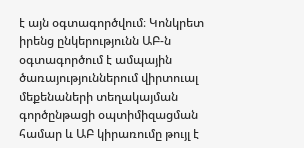է այն օգտագործվում։ Կոնկրետ իրենց ընկերությունն ԱԲ-ն օգտագործում է ամպային ծառայություններում վիրտուալ մեքենաների տեղակայման գործընթացի օպտիմիզացման համար և ԱԲ կիրառումը թույլ է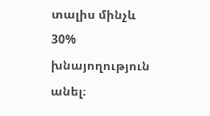տալիս մինչև 30% խնայողություն անել։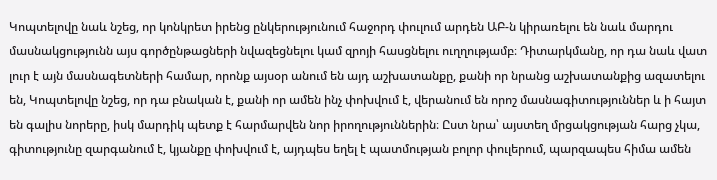Կոպտելովը նաև նշեց, որ կոնկրետ իրենց ընկերությունում հաջորդ փուլում արդեն ԱԲ-ն կիրառելու են նաև մարդու մասնակցությունն այս գործընթացների նվազեցնելու կամ զրոյի հասցնելու ուղղությամբ։ Դիտարկմանը, որ դա նաև վատ լուր է այն մասնագետների համար, որոնք այսօր անում են այդ աշխատանքը, քանի որ նրանց աշխատանքից ազատելու են, Կոպտելովը նշեց, որ դա բնական է, քանի որ ամեն ինչ փոխվում է, վերանում են որոշ մասնագիտություններ և ի հայտ են գալիս նորերը, իսկ մարդիկ պետք է հարմարվեն նոր իրողություններին։ Ըստ նրա՝ այստեղ մրցակցության հարց չկա, գիտությունը զարգանում է, կյանքը փոխվում է, այդպես եղել է պատմության բոլոր փուլերում, պարզապես հիմա ամեն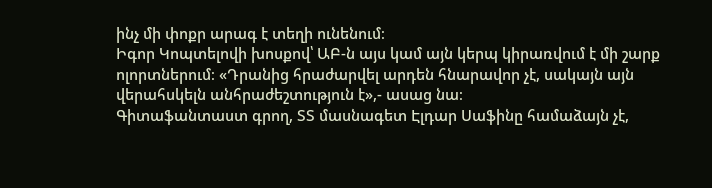ինչ մի փոքր արագ է տեղի ունենում։
Իգոր Կոպտելովի խոսքով՝ ԱԲ-ն այս կամ այն կերպ կիրառվում է մի շարք ոլորտներում։ «Դրանից հրաժարվել արդեն հնարավոր չէ, սակայն այն վերահսկելն անհրաժեշտություն է»,- ասաց նա։
Գիտաֆանտաստ գրող, ՏՏ մասնագետ Էլդար Սաֆինը համաձայն չէ,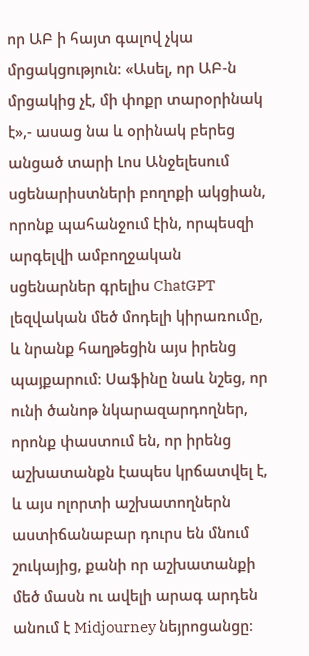որ ԱԲ ի հայտ գալով չկա մրցակցություն։ «Ասել, որ ԱԲ-ն մրցակից չէ, մի փոքր տարօրինակ է»,- ասաց նա և օրինակ բերեց անցած տարի Լոս Անջելեսում սցենարիստների բողոքի ակցիան, որոնք պահանջում էին, որպեսզի արգելվի ամբողջական սցենարներ գրելիս ChatGPT լեզվական մեծ մոդելի կիրառումը, և նրանք հաղթեցին այս իրենց պայքարում։ Սաֆինը նաև նշեց, որ ունի ծանոթ նկարազարդողներ, որոնք փաստում են, որ իրենց աշխատանքն էապես կրճատվել է, և այս ոլորտի աշխատողներն աստիճանաբար դուրս են մնում շուկայից, քանի որ աշխատանքի մեծ մասն ու ավելի արագ արդեն անում է Midjourney նեյրոցանցը։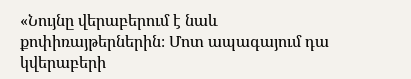«Նույնը վերաբերում է նաև քոփիռայթերներին։ Մոտ ապագայում դա կվերաբերի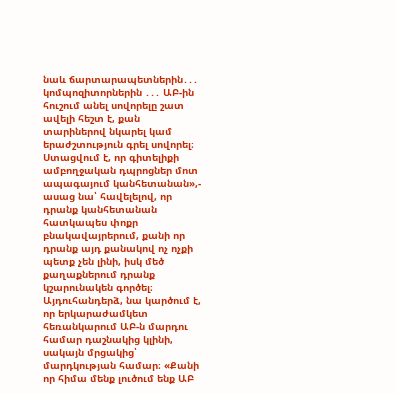նաև ճարտարապետներին․․․ կոմպոզիտորներին ․․․ ԱԲ-ին հուշում անել սովորելը շատ ավելի հեշտ է, քան տարիներով նկարել կամ երաժշտություն գրել սովորել։ Ստացվում է, որ գիտելիքի ամբողջական դպրոցներ մոտ ապագայում կանհետանան»,- ասաց նա՝ հավելելով, որ դրանք կանհետանան հատկապես փոքր բնակավայրերում, քանի որ դրանք այդ քանակով ոչ ոչքի պետք չեն լինի, իսկ մեծ քաղաքներում դրանք կշարունակեն գործել։
Այդուհանդերձ, նա կարծում է, որ երկարաժամկետ հեռանկարում ԱԲ-ն մարդու համար դաշնակից կլինի, սակայն մրցակից՝ մարդկության համար։ «Քանի որ հիմա մենք լուծում ենք ԱԲ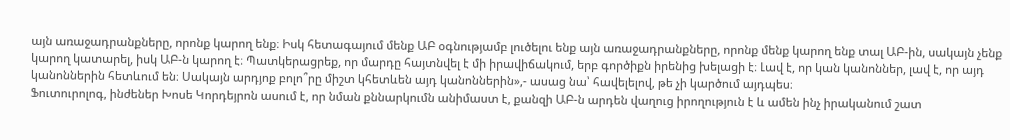այն առաջադրանքները, որոնք կարող ենք։ Իսկ հետագայում մենք ԱԲ օգնությամբ լուծելու ենք այն առաջադրանքները, որոնք մենք կարող ենք տալ ԱԲ-ին, սակայն չենք կարող կատարել, իսկ ԱԲ-ն կարող է։ Պատկերացրեք, որ մարդը հայտնվել է մի իրավիճակում, երբ գործիքն իրենից խելացի է։ Լավ է, որ կան կանոններ, լավ է, որ այդ կանոններին հետևում են։ Սակայն արդյոք բոլո՞րը միշտ կհետևեն այդ կանոններին»,- ասաց նա՝ հավելելով, թե չի կարծում այդպես։
Ֆուտուրոլոգ, ինժեներ Խոսե Կորդեյրոն ասում է, որ նման քննարկումն անիմաստ է, քանզի ԱԲ-ն արդեն վաղուց իրողություն է և ամեն ինչ իրականում շատ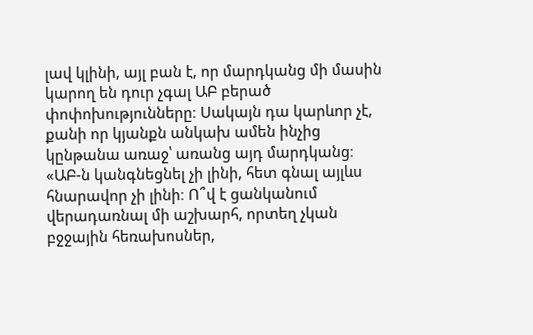լավ կլինի, այլ բան է, որ մարդկանց մի մասին կարող են դուր չգալ ԱԲ բերած փոփոխությունները։ Սակայն դա կարևոր չէ, քանի որ կյանքն անկախ ամեն ինչից կընթանա առաջ՝ առանց այդ մարդկանց։
«ԱԲ-ն կանգնեցնել չի լինի, հետ գնալ այլևս հնարավոր չի լինի։ Ո՞վ է ցանկանում վերադառնալ մի աշխարհ, որտեղ չկան բջջային հեռախոսներ,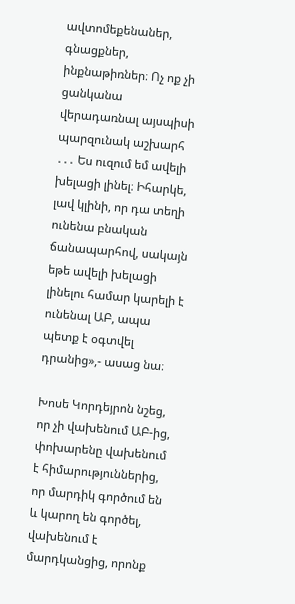ավտոմեքենաներ, գնացքներ, ինքնաթիռներ։ Ոչ ոք չի ցանկանա վերադառնալ այսպիսի պարզունակ աշխարհ ․․․ Ես ուզում եմ ավելի խելացի լինել։ Իհարկե, լավ կլինի, որ դա տեղի ունենա բնական ճանապարհով, սակայն եթե ավելի խելացի լինելու համար կարելի է ունենալ ԱԲ, ապա պետք է օգտվել դրանից»,- ասաց նա։

Խոսե Կորդեյրոն նշեց, որ չի վախենում ԱԲ-ից, փոխարենը վախենում է հիմարություններից, որ մարդիկ գործում են և կարող են գործել, վախենում է մարդկանցից, որոնք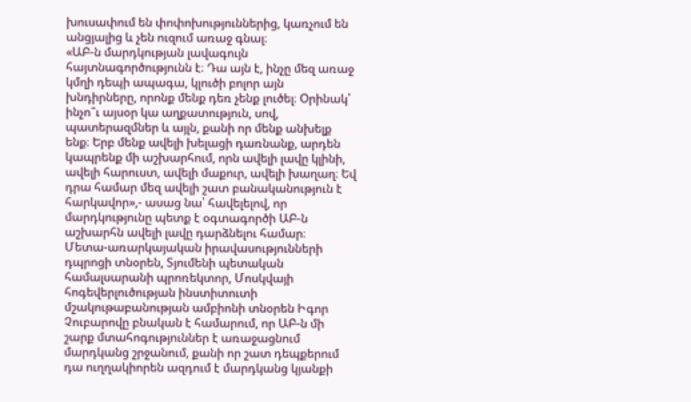խուսափում են փոփոխություններից, կառչում են անցյալից և չեն ուզում առաջ գնալ։
«ԱԲ-ն մարդկության լավագույն հայտնագործությունն է։ Դա այն է, ինչը մեզ առաջ կմղի դեպի ապագա, կլուծի բոլոր այն խնդիրները, որոնք մենք դեռ չենք լուծել։ Օրինակ՝ ինչո՞ւ այսօր կա աղքատություն, սով, պատերազմներ և այլն, քանի որ մենք անխելք ենք։ Երբ մենք ավելի խելացի դառնանք, արդեն կապրենք մի աշխարհում, որն ավելի լավը կլինի, ավելի հարուստ, ավելի մաքուր, ավելի խաղաղ։ Եվ դրա համար մեզ ավելի շատ բանականություն է հարկավոր»,- ասաց նա՝ հավելելով, որ մարդկությունը պետք է օգտագործի ԱԲ-ն աշխարհն ավելի լավը դարձնելու համար։
Մետա-առարկայական իրավասությունների դպրոցի տնօրեն, Տյումենի պետական համալսարանի պրոռեկտոր, Մոսկվայի հոգեվերլուծության ինստիտուտի մշակութաբանության ամբիոնի տնօրեն Իգոր Չուբարովը բնական է համարում, որ ԱԲ-ն մի շարք մտահոգություններ է առաջացնում մարդկանց շրջանում, քանի որ շատ դեպքերում դա ուղղակիորեն ազդում է մարդկանց կյանքի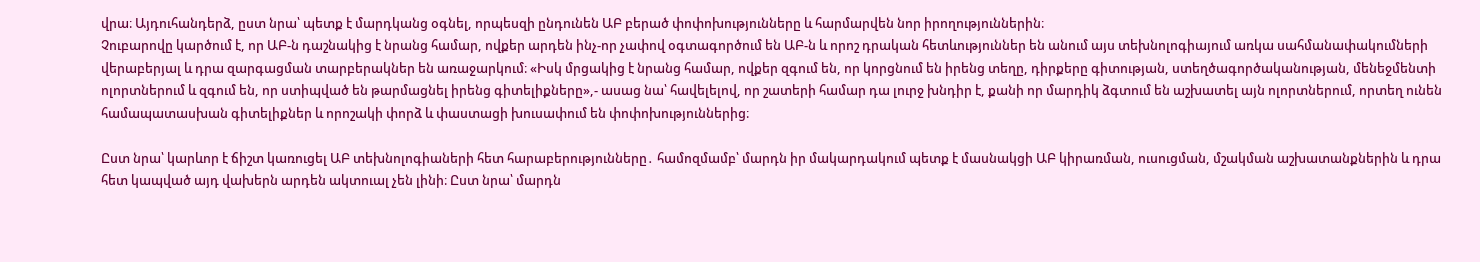վրա։ Այդուհանդերձ, ըստ նրա՝ պետք է մարդկանց օգնել, որպեսզի ընդունեն ԱԲ բերած փոփոխությունները և հարմարվեն նոր իրողություններին։
Չուբարովը կարծում է, որ ԱԲ-ն դաշնակից է նրանց համար, ովքեր արդեն ինչ-որ չափով օգտագործում են ԱԲ-ն և որոշ դրական հետևություններ են անում այս տեխնոլոգիայում առկա սահմանափակումների վերաբերյալ և դրա զարգացման տարբերակներ են առաջարկում։ «Իսկ մրցակից է նրանց համար, ովքեր զգում են, որ կորցնում են իրենց տեղը, դիրքերը գիտության, ստեղծագործականության, մենեջմենտի ոլորտներում և զգում են, որ ստիպված են թարմացնել իրենց գիտելիքները»,- ասաց նա՝ հավելելով, որ շատերի համար դա լուրջ խնդիր է, քանի որ մարդիկ ձգտում են աշխատել այն ոլորտներում, որտեղ ունեն համապատասխան գիտելիքներ և որոշակի փորձ և փաստացի խուսափում են փոփոխություններից։

Ըստ նրա՝ կարևոր է ճիշտ կառուցել ԱԲ տեխնոլոգիաների հետ հարաբերությունները․ համոզմամբ՝ մարդն իր մակարդակում պետք է մասնակցի ԱԲ կիրառման, ուսուցման, մշակման աշխատանքներին և դրա հետ կապված այդ վախերն արդեն ակտուալ չեն լինի։ Ըստ նրա՝ մարդն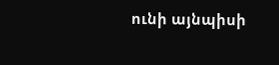ունի այնպիսի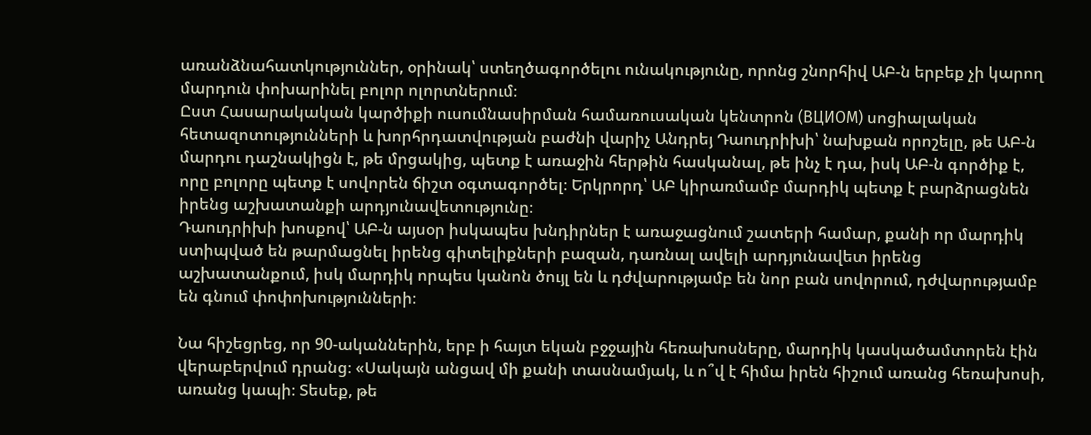առանձնահատկություններ, օրինակ՝ ստեղծագործելու ունակությունը, որոնց շնորհիվ ԱԲ-ն երբեք չի կարող մարդուն փոխարինել բոլոր ոլորտներում։
Ըստ Հասարակական կարծիքի ուսումնասիրման համառուսական կենտրոն (ВЦИОМ) սոցիալական հետազոտությունների և խորհրդատվության բաժնի վարիչ Անդրեյ Դաուդրիխի՝ նախքան որոշելը, թե ԱԲ-ն մարդու դաշնակիցն է, թե մրցակից, պետք է առաջին հերթին հասկանալ, թե ինչ է դա, իսկ ԱԲ-ն գործիք է, որը բոլորը պետք է սովորեն ճիշտ օգտագործել։ Երկրորդ՝ ԱԲ կիրառմամբ մարդիկ պետք է բարձրացնեն իրենց աշխատանքի արդյունավետությունը։
Դաուդրիխի խոսքով՝ ԱԲ-ն այսօր իսկապես խնդիրներ է առաջացնում շատերի համար, քանի որ մարդիկ ստիպված են թարմացնել իրենց գիտելիքների բազան, դառնալ ավելի արդյունավետ իրենց աշխատանքում, իսկ մարդիկ որպես կանոն ծույլ են և դժվարությամբ են նոր բան սովորում, դժվարությամբ են գնում փոփոխությունների։

Նա հիշեցրեց, որ 90-ականներին, երբ ի հայտ եկան բջջային հեռախոսները, մարդիկ կասկածամտորեն էին վերաբերվում դրանց։ «Սակայն անցավ մի քանի տասնամյակ, և ո՞վ է հիմա իրեն հիշում առանց հեռախոսի, առանց կապի։ Տեսեք, թե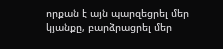որքան է այն պարզեցրել մեր կյանքը, բարձրացրել մեր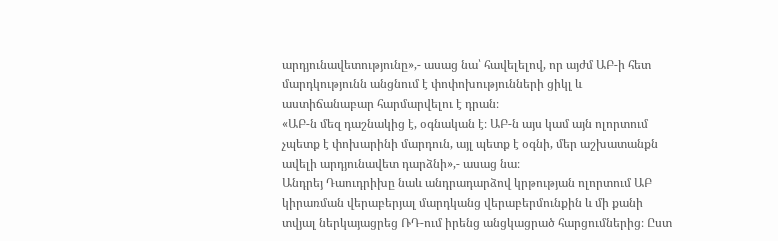արդյունավետությունը»,- ասաց նա՝ հավելելով, որ այժմ ԱԲ-ի հետ մարդկությունն անցնում է փոփոխությունների ցիկլ և աստիճանաբար հարմարվելու է դրան։
«ԱԲ-ն մեզ դաշնակից է, օգնական է։ ԱԲ-ն այս կամ այն ոլորտում չպետք է փոխարինի մարդուն, այլ պետք է օգնի, մեր աշխատանքն ավելի արդյունավետ դարձնի»,- ասաց նա։
Անդրեյ Դաուդրիխը նաև անդրադարձով կրթության ոլորտում ԱԲ կիրառման վերաբերյալ մարդկանց վերաբերմունքին և մի քանի տվյալ ներկայացրեց ՌԴ-ում իրենց անցկացրած հարցումներից։ Ըստ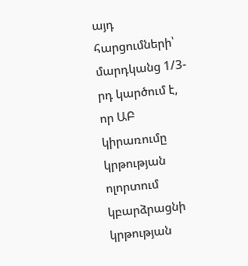այդ հարցումների՝ մարդկանց 1/3-րդ կարծում է, որ ԱԲ կիրառումը կրթության ոլորտում կբարձրացնի կրթության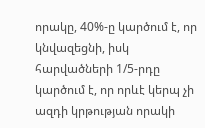որակը, 40%-ը կարծում է, որ կնվազեցնի, իսկ հարվածների 1/5-րդը կարծում է, որ որևէ կերպ չի ազդի կրթության որակի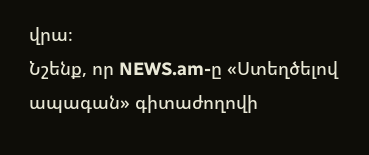վրա։
Նշենք, որ NEWS.am-ը «Ստեղծելով ապագան» գիտաժողովի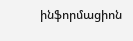ինֆորմացիոն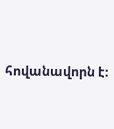հովանավորն է։